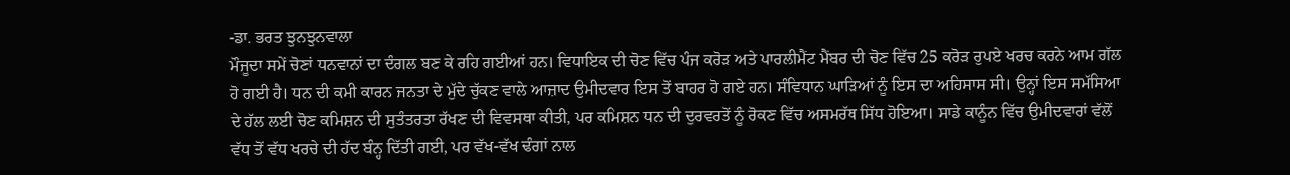-ਡਾ. ਭਰਤ ਝੁਨਝੁਨਵਾਲਾ
ਮੌਜੂਦਾ ਸਮੇਂ ਚੋਣਾਂ ਧਨਵਾਨਾਂ ਦਾ ਦੰਗਲ ਬਣ ਕੇ ਰਹਿ ਗਈਆਂ ਹਨ। ਵਿਧਾਇਕ ਦੀ ਚੋਣ ਵਿੱਚ ਪੰਜ ਕਰੋੜ ਅਤੇ ਪਾਰਲੀਮੈਂਟ ਮੈਂਬਰ ਦੀ ਚੋਣ ਵਿੱਚ 25 ਕਰੋੜ ਰੁਪਏ ਖਰਚ ਕਰਨੇ ਆਮ ਗੱਲ ਹੋ ਗਈ ਹੈ। ਧਨ ਦੀ ਕਮੀ ਕਾਰਨ ਜਨਤਾ ਦੇ ਮੁੱਦੇ ਚੁੱਕਣ ਵਾਲੇ ਆਜ਼ਾਦ ਉਮੀਦਵਾਰ ਇਸ ਤੋਂ ਬਾਹਰ ਹੋ ਗਏ ਹਨ। ਸੰਵਿਧਾਨ ਘਾੜਿਆਂ ਨੂੰ ਇਸ ਦਾ ਅਹਿਸਾਸ ਸੀ। ਉਨ੍ਹਾਂ ਇਸ ਸਮੱਸਿਆ ਦੇ ਹੱਲ ਲਈ ਚੋਣ ਕਮਿਸ਼ਨ ਦੀ ਸੁਤੰਤਰਤਾ ਰੱਖਣ ਦੀ ਵਿਵਸਥਾ ਕੀਤੀ, ਪਰ ਕਮਿਸ਼ਨ ਧਨ ਦੀ ਦੁਰਵਰਤੋਂ ਨੂੰ ਰੋਕਣ ਵਿੱਚ ਅਸਮਰੱਥ ਸਿੱਧ ਹੋਇਆ। ਸਾਡੇ ਕਾਨੂੰਨ ਵਿੱਚ ਉਮੀਦਵਾਰਾਂ ਵੱਲੋਂ ਵੱਧ ਤੋਂ ਵੱਧ ਖਰਚੇ ਦੀ ਹੱਦ ਬੰਨ੍ਹ ਦਿੱਤੀ ਗਈ, ਪਰ ਵੱਖ-ਵੱਖ ਢੰਗਾਂ ਨਾਲ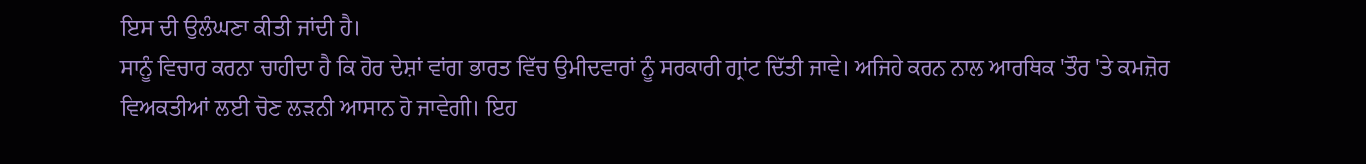ਇਸ ਦੀ ਉਲੰਘਣਾ ਕੀਤੀ ਜਾਂਦੀ ਹੈ।
ਸਾਨੂੰ ਵਿਚਾਰ ਕਰਨਾ ਚਾਹੀਦਾ ਹੈ ਕਿ ਹੋਰ ਦੇਸ਼ਾਂ ਵਾਂਗ ਭਾਰਤ ਵਿੱਚ ਉਮੀਦਵਾਰਾਂ ਨੂੰ ਸਰਕਾਰੀ ਗ੍ਰਾਂਟ ਦਿੱਤੀ ਜਾਵੇ। ਅਜਿਹੇ ਕਰਨ ਨਾਲ ਆਰਥਿਕ 'ਤੌਰ 'ਤੇ ਕਮਜ਼ੋਰ ਵਿਅਕਤੀਆਂ ਲਈ ਚੋਣ ਲੜਨੀ ਆਸਾਨ ਹੋ ਜਾਵੇਗੀ। ਇਹ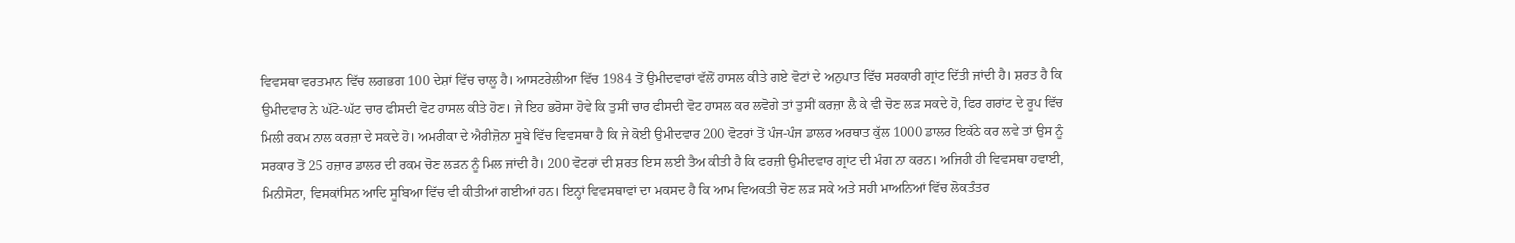ਵਿਵਸਥਾ ਵਰਤਮਾਨ ਵਿੱਚ ਲਗਭਗ 100 ਦੇਸ਼ਾਂ ਵਿੱਚ ਚਾਲੂ ਹੈ। ਆਸਟਰੇਲੀਆ ਵਿੱਚ 1984 ਤੋਂ ਉਮੀਦਵਾਰਾਂ ਵੱਲੋਂ ਹਾਸਲ ਕੀਤੇ ਗਏ ਵੋਟਾਂ ਦੇ ਅਨੁਪਾਤ ਵਿੱਚ ਸਰਕਾਰੀ ਗ੍ਰਾਂਟ ਦਿੱਤੀ ਜਾਂਦੀ ਹੈ। ਸ਼ਰਤ ਹੈ ਕਿ ਉਮੀਦਵਾਰ ਨੇ ਘੱਟੋ-ਘੱਟ ਚਾਰ ਫੀਸਦੀ ਵੋਟ ਹਾਸਲ ਕੀਤੇ ਹੋਣ। ਜੇ ਇਹ ਭਰੋਸਾ ਹੋਵੇ ਕਿ ਤੁਸੀਂ ਚਾਰ ਫੀਸਦੀ ਵੋਟ ਹਾਸਲ ਕਰ ਲਵੋਗੇ ਤਾਂ ਤੁਸੀਂ ਕਰਜ਼ਾ ਲੈ ਕੇ ਵੀ ਚੋਣ ਲੜ ਸਕਦੇ ਹੋ, ਫਿਰ ਗਰਾਂਟ ਦੇ ਰੂਪ ਵਿੱਚ ਮਿਲੀ ਰਕਮ ਨਾਲ ਕਰਜ਼ਾ ਦੇ ਸਕਦੇ ਹੋ। ਅਮਰੀਕਾ ਦੇ ਐਰੀਜ਼ੋਨਾ ਸੂਬੇ ਵਿੱਚ ਵਿਵਸਥਾ ਹੈ ਕਿ ਜੇ ਕੋਈ ਉਮੀਦਵਾਰ 200 ਵੋਟਰਾਂ ਤੋਂ ਪੰਜ-ਪੰਜ ਡਾਲਰ ਅਰਥਾਤ ਕੁੱਲ 1000 ਡਾਲਰ ਇਕੱਠੇ ਕਰ ਲਵੇ ਤਾਂ ਉਸ ਨੂੰ ਸਰਕਾਰ ਤੋਂ 25 ਹਜ਼ਾਰ ਡਾਲਰ ਦੀ ਰਕਮ ਚੋਣ ਲੜਨ ਨੂੰ ਮਿਲ ਜਾਂਦੀ ਹੈ। 200 ਵੋਟਰਾਂ ਦੀ ਸ਼ਰਤ ਇਸ ਲਈ ਤੈਅ ਕੀਤੀ ਹੈ ਕਿ ਫਰਜ਼ੀ ਉਮੀਦਵਾਰ ਗ੍ਰਾਂਟ ਦੀ ਮੰਗ ਨਾ ਕਰਨ। ਅਜਿਹੀ ਹੀ ਵਿਵਸਥਾ ਹਵਾਈ, ਮਿਨੀਸੋਟਾ, ਵਿਸਕਾਂਸਿਨ ਆਦਿ ਸੂਬਿਆ ਵਿੱਚ ਵੀ ਕੀਤੀਆਂ ਗਈਆਂ ਹਨ। ਇਨ੍ਹਾਂ ਵਿਵਸਥਾਵਾਂ ਦਾ ਮਕਸਦ ਹੈ ਕਿ ਆਮ ਵਿਅਕਤੀ ਚੋਣ ਲੜ ਸਕੇ ਅਤੇ ਸਹੀ ਮਾਅਨਿਆਂ ਵਿੱਚ ਲੋਕਤੰਤਰ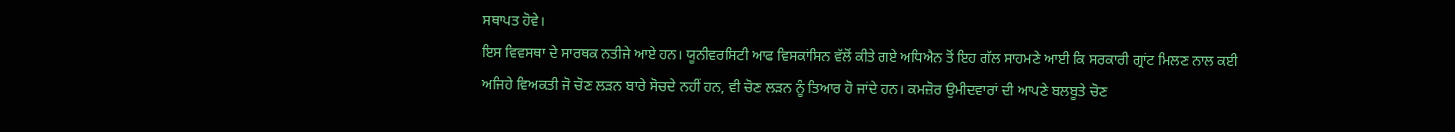ਸਥਾਪਤ ਹੋਵੇ।
ਇਸ ਵਿਵਸਥਾ ਦੇ ਸਾਰਥਕ ਨਤੀਜੇ ਆਏ ਹਨ। ਯੂਨੀਵਰਸਿਟੀ ਆਫ ਵਿਸਕਾਂਸਿਨ ਵੱਲੋਂ ਕੀਤੇ ਗਏ ਅਧਿਐਨ ਤੋਂ ਇਹ ਗੱਲ ਸਾਹਮਣੇ ਆਈ ਕਿ ਸਰਕਾਰੀ ਗ੍ਰਾਂਟ ਮਿਲਣ ਨਾਲ ਕਈ ਅਜਿਹੇ ਵਿਅਕਤੀ ਜੋ ਚੋਣ ਲੜਨ ਬਾਰੇ ਸੋਚਦੇ ਨਹੀਂ ਹਨ, ਵੀ ਚੋਣ ਲੜਨ ਨੂੰ ਤਿਆਰ ਹੋ ਜਾਂਦੇ ਹਨ। ਕਮਜ਼ੋਰ ਉਮੀਦਵਾਰਾਂ ਦੀ ਆਪਣੇ ਬਲਬੂਤੇ ਚੋਣ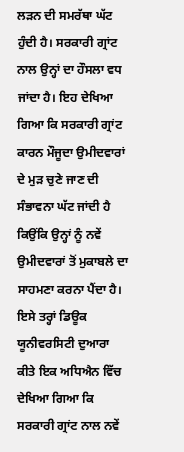ਲੜਨ ਦੀ ਸਮਰੱਥਾ ਘੱਟ ਹੁੰਦੀ ਹੈ। ਸਰਕਾਰੀ ਗ੍ਰਾਂਟ ਨਾਲ ਉਨ੍ਹਾਂ ਦਾ ਹੌਸਲਾ ਵਧ ਜਾਂਦਾ ਹੈ। ਇਹ ਦੇਖਿਆ ਗਿਆ ਕਿ ਸਰਕਾਰੀ ਗ੍ਰਾਂਟ ਕਾਰਨ ਮੌਜੂਦਾ ਉਮੀਦਵਾਰਾਂ ਦੇ ਮੁੜ ਚੁਣੇ ਜਾਣ ਦੀ ਸੰਭਾਵਨਾ ਘੱਟ ਜਾਂਦੀ ਹੈ ਕਿਉਂਕਿ ਉਨ੍ਹਾਂ ਨੂੰ ਨਵੇਂ ਉਮੀਦਵਾਰਾਂ ਤੋਂ ਮੁਕਾਬਲੇ ਦਾ ਸਾਹਮਣਾ ਕਰਨਾ ਪੈਂਦਾ ਹੈ। ਇਸੇ ਤਰ੍ਹਾਂ ਡਿਊਕ ਯੂਨੀਵਰਸਿਟੀ ਦੁਆਰਾ ਕੀਤੇ ਇਕ ਅਧਿਐਨ ਵਿੱਚ ਦੇਖਿਆ ਗਿਆ ਕਿ ਸਰਕਾਰੀ ਗ੍ਰਾਂਟ ਨਾਲ ਨਵੇਂ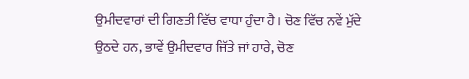ਉਮੀਦਵਾਰਾਂ ਦੀ ਗਿਣਤੀ ਵਿੱਚ ਵਾਧਾ ਹੁੰਦਾ ਹੈ। ਚੋਣ ਵਿੱਚ ਨਵੇਂ ਮੁੱਦੇ ਉਠਦੇ ਹਨ, ਭਾਵੇਂ ਉਮੀਦਵਾਰ ਜਿੱਤੇ ਜਾਂ ਹਾਰੇ, ਚੋਣ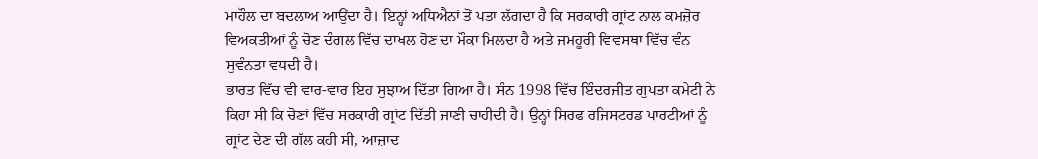ਮਾਹੌਲ ਦਾ ਬਦਲਾਅ ਆਉਂਦਾ ਹੈ। ਇਨ੍ਹਾਂ ਅਧਿਐਨਾਂ ਤੋਂ ਪਤਾ ਲੱਗਦਾ ਹੈ ਕਿ ਸਰਕਾਰੀ ਗ੍ਰਾਂਟ ਨਾਲ ਕਮਜ਼ੋਰ ਵਿਅਕਤੀਆਂ ਨੂੰ ਚੋਣ ਦੰਗਲ ਵਿੱਚ ਦਾਖਲ ਹੋਣ ਦਾ ਮੌਕਾ ਮਿਲਦਾ ਹੈ ਅਤੇ ਜਮਹੂਰੀ ਵਿਵਸਥਾ ਵਿੱਚ ਵੰਨ ਸੁਵੰਨਤਾ ਵਧਦੀ ਹੈ।
ਭਾਰਤ ਵਿੱਚ ਵੀ ਵਾਰ-ਵਾਰ ਇਹ ਸੁਝਾਅ ਦਿੱਤਾ ਗਿਆ ਹੈ। ਸੰਨ 1998 ਵਿੱਚ ਇੰਦਰਜੀਤ ਗੁਪਤਾ ਕਮੇਟੀ ਨੇ ਕਿਹਾ ਸੀ ਕਿ ਚੋਣਾਂ ਵਿੱਚ ਸਰਕਾਰੀ ਗ੍ਰਾਂਟ ਦਿੱਤੀ ਜਾਣੀ ਚਾਹੀਦੀ ਹੈ। ਉਨ੍ਹਾਂ ਸਿਰਫ ਰਜਿਸਟਰਡ ਪਾਰਟੀਆਂ ਨੂੰ ਗ੍ਰਾਂਟ ਦੇਣ ਦੀ ਗੱਲ ਕਹੀ ਸੀ, ਆਜ਼ਾਦ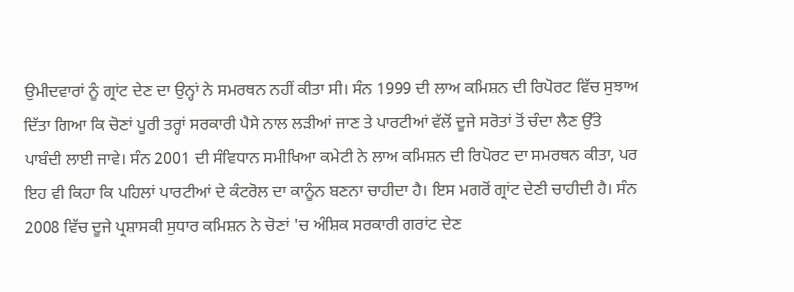ਉਮੀਦਵਾਰਾਂ ਨੂੰ ਗ੍ਰਾਂਟ ਦੇਣ ਦਾ ਉਨ੍ਹਾਂ ਨੇ ਸਮਰਥਨ ਨਹੀਂ ਕੀਤਾ ਸੀ। ਸੰਨ 1999 ਦੀ ਲਾਅ ਕਮਿਸ਼ਨ ਦੀ ਰਿਪੋਰਟ ਵਿੱਚ ਸੁਝਾਅ ਦਿੱਤਾ ਗਿਆ ਕਿ ਚੋਣਾਂ ਪੂਰੀ ਤਰ੍ਹਾਂ ਸਰਕਾਰੀ ਪੈਸੇ ਨਾਲ ਲੜੀਆਂ ਜਾਣ ਤੇ ਪਾਰਟੀਆਂ ਵੱਲੋਂ ਦੂਜੇ ਸਰੋਤਾਂ ਤੋਂ ਚੰਦਾ ਲੈਣ ਉੱਤੇ ਪਾਬੰਦੀ ਲਾਈ ਜਾਵੇ। ਸੰਨ 2001 ਦੀ ਸੰਵਿਧਾਨ ਸਮੀਖਿਆ ਕਮੇਟੀ ਨੇ ਲਾਅ ਕਮਿਸ਼ਨ ਦੀ ਰਿਪੋਰਟ ਦਾ ਸਮਰਥਨ ਕੀਤਾ, ਪਰ ਇਹ ਵੀ ਕਿਹਾ ਕਿ ਪਹਿਲਾਂ ਪਾਰਟੀਆਂ ਦੇ ਕੰਟਰੋਲ ਦਾ ਕਾਨੂੰਨ ਬਣਨਾ ਚਾਹੀਦਾ ਹੈ। ਇਸ ਮਗਰੋਂ ਗ੍ਰਾਂਟ ਦੇਣੀ ਚਾਹੀਦੀ ਹੈ। ਸੰਨ 2008 ਵਿੱਚ ਦੂਜੇ ਪ੍ਰਸ਼ਾਸਕੀ ਸੁਧਾਰ ਕਮਿਸ਼ਨ ਨੇ ਚੋਣਾਂ 'ਚ ਅੰਸ਼ਿਕ ਸਰਕਾਰੀ ਗਰਾਂਟ ਦੇਣ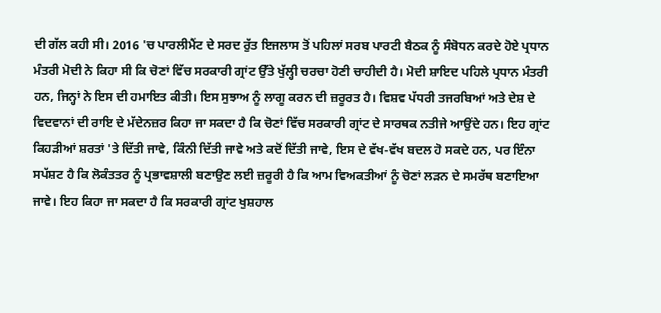ਦੀ ਗੱਲ ਕਹੀ ਸੀ। 2016 'ਚ ਪਾਰਲੀਮੈਂਟ ਦੇ ਸਰਦ ਰੁੱਤ ਇਜਲਾਸ ਤੋਂ ਪਹਿਲਾਂ ਸਰਬ ਪਾਰਟੀ ਬੈਠਕ ਨੂੰ ਸੰਬੋਧਨ ਕਰਦੇ ਹੋਏ ਪ੍ਰਧਾਨ ਮੰਤਰੀ ਮੋਦੀ ਨੇ ਕਿਹਾ ਸੀ ਕਿ ਚੋਣਾਂ ਵਿੱਚ ਸਰਕਾਰੀ ਗ੍ਰਾਂਟ ਉੱਤੇ ਖੁੱਲ੍ਹੀ ਚਰਚਾ ਹੋਣੀ ਚਾਹੀਦੀ ਹੈ। ਮੋਦੀ ਸ਼ਾਇਦ ਪਹਿਲੇ ਪ੍ਰਧਾਨ ਮੰਤਰੀ ਹਨ, ਜਿਨ੍ਹਾਂ ਨੇ ਇਸ ਦੀ ਹਮਾਇਤ ਕੀਤੀ। ਇਸ ਸੁਝਾਅ ਨੂੰ ਲਾਗੂ ਕਰਨ ਦੀ ਜ਼ਰੂਰਤ ਹੈ। ਵਿਸ਼ਵ ਪੱਧਰੀ ਤਜਰਬਿਆਂ ਅਤੇ ਦੇਸ਼ ਦੇ ਵਿਦਵਾਨਾਂ ਦੀ ਰਾਇ ਦੇ ਮੱਦੇਨਜ਼ਰ ਕਿਹਾ ਜਾ ਸਕਦਾ ਹੈ ਕਿ ਚੋਣਾਂ ਵਿੱਚ ਸਰਕਾਰੀ ਗ੍ਰਾਂਟ ਦੇ ਸਾਰਥਕ ਨਤੀਜੇ ਆਉਂਦੇ ਹਨ। ਇਹ ਗ੍ਰਾਂਟ ਕਿਹੜੀਆਂ ਸ਼ਰਤਾਂ 'ਤੇ ਦਿੱਤੀ ਜਾਵੇ, ਕਿੰਨੀ ਦਿੱਤੀ ਜਾਵੇ ਅਤੇ ਕਦੋਂ ਦਿੱਤੀ ਜਾਵੇ, ਇਸ ਦੇ ਵੱਖ-ਵੱਖ ਬਦਲ ਹੋ ਸਕਦੇ ਹਨ, ਪਰ ਇੰਨਾ ਸਪੱਸ਼ਟ ਹੈ ਕਿ ਲੋਕੰਤਤਰ ਨੂੰ ਪ੍ਰਭਾਵਸ਼ਾਲੀ ਬਣਾਉਣ ਲਈ ਜ਼ਰੂਰੀ ਹੈ ਕਿ ਆਮ ਵਿਅਕਤੀਆਂ ਨੂੰ ਚੋਣਾਂ ਲੜਨ ਦੇ ਸਮਰੱਥ ਬਣਾਇਆ ਜਾਵੇ। ਇਹ ਕਿਹਾ ਜਾ ਸਕਦਾ ਹੈ ਕਿ ਸਰਕਾਰੀ ਗ੍ਰਾਂਟ ਖੁਸ਼ਹਾਲ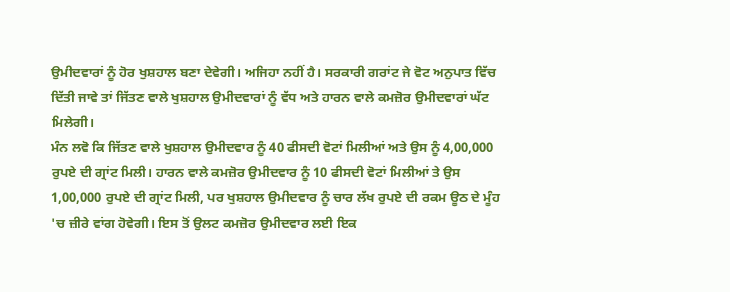ਉਮੀਦਵਾਰਾਂ ਨੂੰ ਹੋਰ ਖੁਸ਼ਹਾਲ ਬਣਾ ਦੇਵੇਗੀ। ਅਜਿਹਾ ਨਹੀਂ ਹੈ। ਸਰਕਾਰੀ ਗਰਾਂਟ ਜੇ ਵੋਟ ਅਨੁਪਾਤ ਵਿੱਚ ਦਿੱਤੀ ਜਾਵੇ ਤਾਂ ਜਿੱਤਣ ਵਾਲੇ ਖੁਸ਼ਹਾਲ ਉਮੀਦਵਾਰਾਂ ਨੂੰ ਵੱਧ ਅਤੇ ਹਾਰਨ ਵਾਲੇ ਕਮਜ਼ੋਰ ਉਮੀਦਵਾਰਾਂ ਘੱਟ ਮਿਲੇਗੀ।
ਮੰਨ ਲਵੋ ਕਿ ਜਿੱਤਣ ਵਾਲੇ ਖੁਸ਼ਹਾਲ ਉਮੀਦਵਾਰ ਨੂੰ 40 ਫੀਸਦੀ ਵੋਟਾਂ ਮਿਲੀਆਂ ਅਤੇ ਉਸ ਨੂੰ 4,00,000 ਰੁਪਏ ਦੀ ਗ੍ਰਾਂਟ ਮਿਲੀ। ਹਾਰਨ ਵਾਲੇ ਕਮਜ਼ੋਰ ਉਮੀਦਵਾਰ ਨੂੰ 10 ਫੀਸਦੀ ਵੋਟਾਂ ਮਿਲੀਆਂ ਤੇ ਉਸ 1,00,000 ਰੁਪਏ ਦੀ ਗ੍ਰਾਂਟ ਮਿਲੀ, ਪਰ ਖੁਸ਼ਹਾਲ ਉਮੀਦਵਾਰ ਨੂੰ ਚਾਰ ਲੱਖ ਰੁਪਏ ਦੀ ਰਕਮ ਊਠ ਦੇ ਮੂੰਹ 'ਚ ਜ਼ੀਰੇ ਵਾਂਗ ਹੋਵੇਗੀ। ਇਸ ਤੋਂ ਉਲਟ ਕਮਜ਼ੋਰ ਉਮੀਦਵਾਰ ਲਈ ਇਕ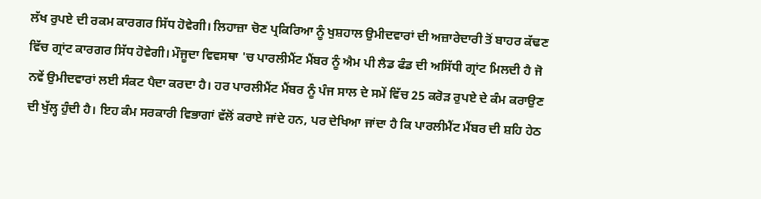ਲੱਖ ਰੁਪਏ ਦੀ ਰਕਮ ਕਾਰਗਰ ਸਿੱਧ ਹੋਵੇਗੀ। ਲਿਹਾਜ਼ਾ ਚੋਣ ਪ੍ਰਕਿਰਿਆ ਨੂੰ ਖੁਸ਼ਹਾਲ ਉਮੀਦਵਾਰਾਂ ਦੀ ਅਜ਼ਾਰੇਦਾਰੀ ਤੋਂ ਬਾਹਰ ਕੱਢਣ ਵਿੱਚ ਗ੍ਰਾਂਟ ਕਾਰਗਰ ਸਿੱਧ ਹੋਵੇਗੀ। ਮੌਜੂਦਾ ਵਿਵਸਥਾ 'ਚ ਪਾਰਲੀਮੈਂਟ ਮੈਂਬਰ ਨੂੰ ਐਮ ਪੀ ਲੈਡ ਫੰਡ ਦੀ ਅਸਿੱਧੀ ਗ੍ਰਾਂਟ ਮਿਲਦੀ ਹੈ ਜੋ ਨਵੇਂ ਉਮੀਦਵਾਰਾਂ ਲਈ ਸੰਕਟ ਪੈਦਾ ਕਰਦਾ ਹੈ। ਹਰ ਪਾਰਲੀਮੈਂਟ ਮੈਂਬਰ ਨੂੰ ਪੰਜ ਸਾਲ ਦੇ ਸਮੇਂ ਵਿੱਚ 25 ਕਰੋੜ ਰੁਪਏ ਦੇ ਕੰਮ ਕਰਾਉਣ ਦੀ ਖੁੱਲ੍ਹ ਹੁੰਦੀ ਹੈ। ਇਹ ਕੰਮ ਸਰਕਾਰੀ ਵਿਭਾਗਾਂ ਵੱਲੋਂ ਕਰਾਏ ਜਾਂਦੇ ਹਨ, ਪਰ ਦੇਖਿਆ ਜਾਂਦਾ ਹੈ ਕਿ ਪਾਰਲੀਮੈਂਟ ਮੈਂਬਰ ਦੀ ਸ਼ਹਿ ਹੇਠ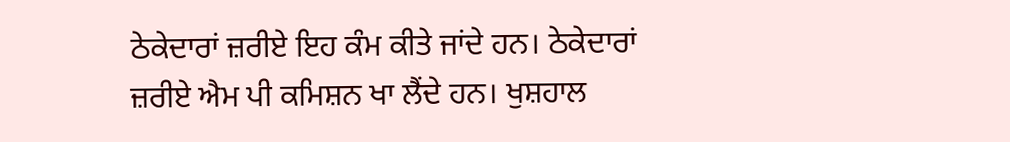ਠੇਕੇਦਾਰਾਂ ਜ਼ਰੀਏ ਇਹ ਕੰਮ ਕੀਤੇ ਜਾਂਦੇ ਹਨ। ਠੇਕੇਦਾਰਾਂ ਜ਼ਰੀਏ ਐਮ ਪੀ ਕਮਿਸ਼ਨ ਖਾ ਲੈਂਦੇ ਹਨ। ਖੁਸ਼ਹਾਲ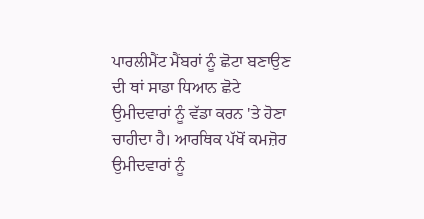ਪਾਰਲੀਮੈਂਟ ਮੈਂਬਰਾਂ ਨੂੰ ਛੋਟਾ ਬਣਾਉਣ ਦੀ ਥਾਂ ਸਾਡਾ ਧਿਆਨ ਛੋਟੇ ਉਮੀਦਵਾਰਾਂ ਨੂੰ ਵੱਡਾ ਕਰਨ 'ਤੇ ਹੋਣਾ ਚਾਹੀਦਾ ਹੈ। ਆਰਥਿਕ ਪੱਖੋਂ ਕਮਜ਼ੋਰ ਉਮੀਦਵਾਰਾਂ ਨੂੰ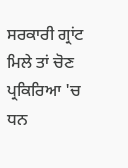ਸਰਕਾਰੀ ਗ੍ਰਾਂਟ ਮਿਲੇ ਤਾਂ ਚੋਣ ਪ੍ਰਕਿਰਿਆ 'ਚ ਧਨ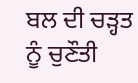ਬਲ ਦੀ ਚੜ੍ਹਤ ਨੂੰ ਚੁਣੌਤੀ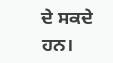ਦੇ ਸਕਦੇ ਹਨ।